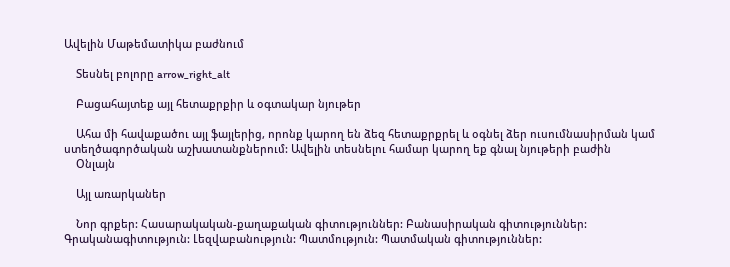Ավելին Մաթեմատիկա բաժնում

    Տեսնել բոլորը arrow_right_alt

    Բացահայտեք այլ հետաքրքիր և օգտակար նյութեր

    Ահա մի հավաքածու այլ ֆայլերից, որոնք կարող են ձեզ հետաքրքրել և օգնել ձեր ուսումնասիրման կամ ստեղծագործական աշխատանքներում: Ավելին տեսնելու համար կարող եք գնալ նյութերի բաժին
    Օնլայն

    Այլ առարկաներ

    Նոր գրքեր: Հասարակական-քաղաքական գիտություններ: Բանասիրական գիտություններ: Գրականագիտություն: Լեզվաբանություն: Պատմություն: Պատմական գիտություններ: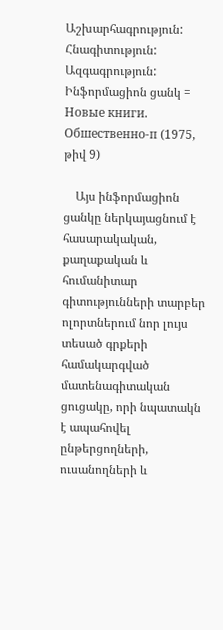Աշխարհագրություն: Հնագիտություն: Ազգագրություն: Ինֆորմացիոն ցանկ = Новые книги. Обшественно-п (1975, թիվ 9)

    Այս ինֆորմացիոն ցանկը ներկայացնում է հասարակական, քաղաքական և հումանիտար գիտությունների տարբեր ոլորտներում նոր լույս տեսած գրքերի համակարգված մատենագիտական ցուցակը, որի նպատակն է ապահովել ընթերցողների, ուսանողների և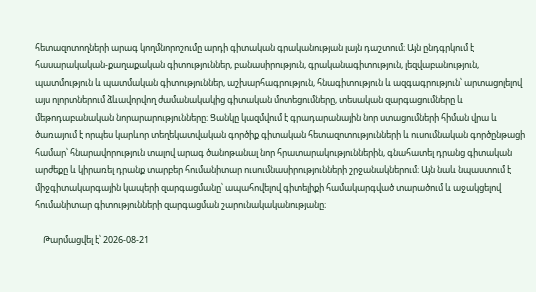հետազոտողների արագ կողմնորոշումը արդի գիտական գրականության լայն դաշտում։ Այն ընդգրկում է հասարակական-քաղաքական գիտություններ, բանասիրություն, գրականագիտություն, լեզվաբանություն, պատմություն և պատմական գիտություններ, աշխարհագրություն, հնագիտություն և ազգագրություն՝ արտացոլելով այս ոլորտներում ձևավորվող ժամանակակից գիտական մոտեցումները, տեսական զարգացումները և մեթոդաբանական նորարարությունները։ Ցանկը կազմվում է գրադարանային նոր ստացումների հիման վրա և ծառայում է որպես կարևոր տեղեկատվական գործիք գիտական հետազոտությունների և ուսումնական գործընթացի համար՝ հնարավորություն տալով արագ ծանոթանալ նոր հրատարակություններին, գնահատել դրանց գիտական արժեքը և կիրառել դրանք տարբեր հումանիտար ուսումնասիրությունների շրջանակներում։ Այն նաև նպաստում է միջգիտակարգային կապերի զարգացմանը՝ ապահովելով գիտելիքի համակարգված տարածում և աջակցելով հումանիտար գիտությունների զարգացման շարունակականությանը։

    Թարմացվել է՝ 2026-08-21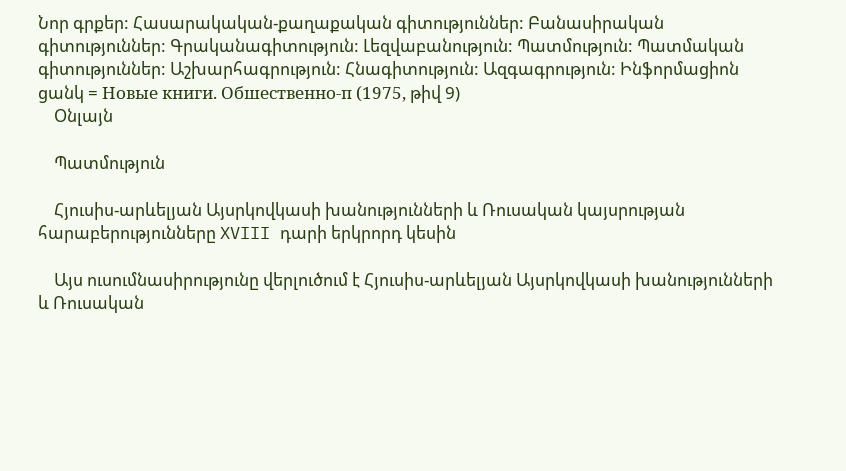Նոր գրքեր: Հասարակական-քաղաքական գիտություններ: Բանասիրական գիտություններ: Գրականագիտություն: Լեզվաբանություն: Պատմություն: Պատմական գիտություններ: Աշխարհագրություն: Հնագիտություն: Ազգագրություն: Ինֆորմացիոն ցանկ = Новые книги. Обшественно-п (1975, թիվ 9)
    Օնլայն

    Պատմություն

    Հյուսիս-արևելյան Այսրկովկասի խանությունների և Ռուսական կայսրության հարաբերությունները XVIII դարի երկրորդ կեսին

    Այս ուսումնասիրությունը վերլուծում է Հյուսիս-արևելյան Այսրկովկասի խանությունների և Ռուսական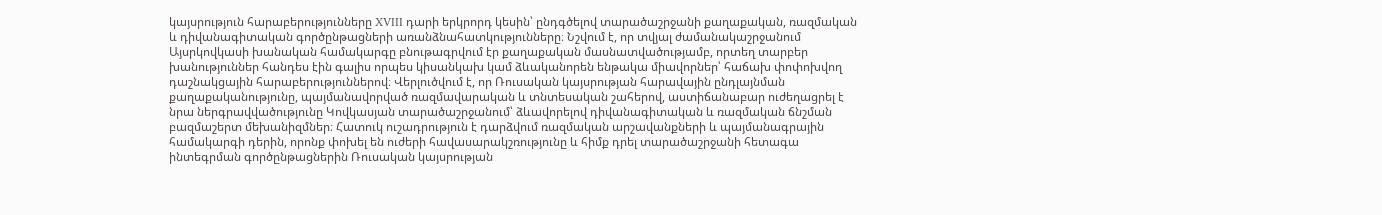կայսրություն հարաբերությունները XVIII դարի երկրորդ կեսին՝ ընդգծելով տարածաշրջանի քաղաքական, ռազմական և դիվանագիտական գործընթացների առանձնահատկությունները։ Նշվում է, որ տվյալ ժամանակաշրջանում Այսրկովկասի խանական համակարգը բնութագրվում էր քաղաքական մասնատվածությամբ, որտեղ տարբեր խանություններ հանդես էին գալիս որպես կիսանկախ կամ ձևականորեն ենթակա միավորներ՝ հաճախ փոփոխվող դաշնակցային հարաբերություններով։ Վերլուծվում է, որ Ռուսական կայսրության հարավային ընդլայնման քաղաքականությունը, պայմանավորված ռազմավարական և տնտեսական շահերով, աստիճանաբար ուժեղացրել է նրա ներգրավվածությունը Կովկասյան տարածաշրջանում՝ ձևավորելով դիվանագիտական և ռազմական ճնշման բազմաշերտ մեխանիզմներ։ Հատուկ ուշադրություն է դարձվում ռազմական արշավանքների և պայմանագրային համակարգի դերին, որոնք փոխել են ուժերի հավասարակշռությունը և հիմք դրել տարածաշրջանի հետագա ինտեգրման գործընթացներին Ռուսական կայսրության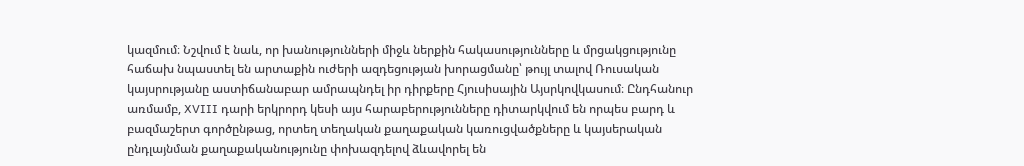կազմում։ Նշվում է նաև, որ խանությունների միջև ներքին հակասությունները և մրցակցությունը հաճախ նպաստել են արտաքին ուժերի ազդեցության խորացմանը՝ թույլ տալով Ռուսական կայսրությանը աստիճանաբար ամրապնդել իր դիրքերը Հյուսիսային Այսրկովկասում։ Ընդհանուր առմամբ, XVIII դարի երկրորդ կեսի այս հարաբերությունները դիտարկվում են որպես բարդ և բազմաշերտ գործընթաց, որտեղ տեղական քաղաքական կառուցվածքները և կայսերական ընդլայնման քաղաքականությունը փոխազդելով ձևավորել են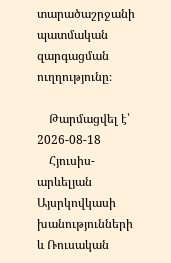տարածաշրջանի պատմական զարգացման ուղղությունը։

    Թարմացվել է՝ 2026-08-18
    Հյուսիս-արևելյան Այսրկովկասի խանությունների և Ռուսական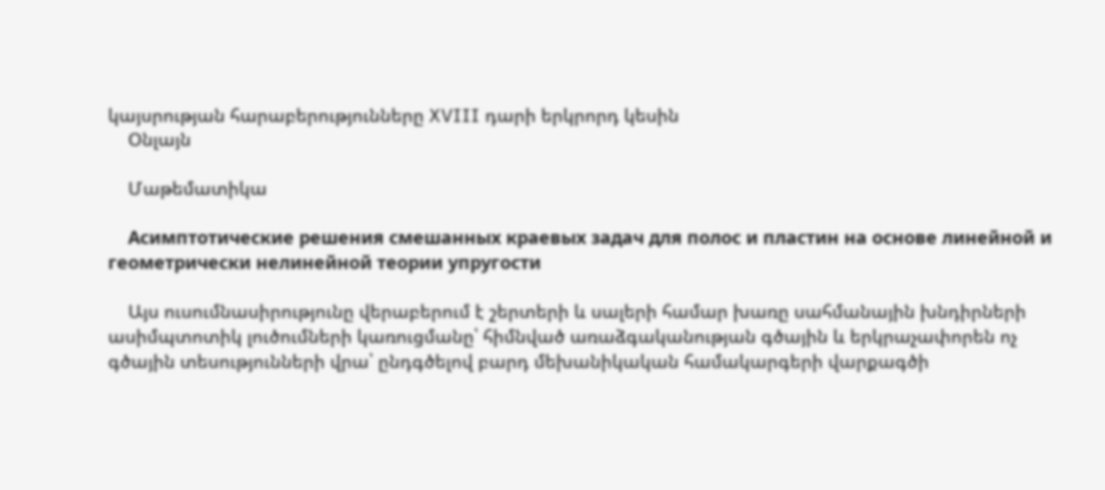կայսրության հարաբերությունները XVIII դարի երկրորդ կեսին
    Օնլայն

    Մաթեմատիկա

    Асимптотические решения смешанных краевых задач для полос и пластин на основе линейной и геометрически нелинейной теории упругости

    Այս ուսումնասիրությունը վերաբերում է շերտերի և սալերի համար խառը սահմանային խնդիրների ասիմպտոտիկ լուծումների կառուցմանը՝ հիմնված առաձգականության գծային և երկրաչափորեն ոչ գծային տեսությունների վրա՝ ընդգծելով բարդ մեխանիկական համակարգերի վարքագծի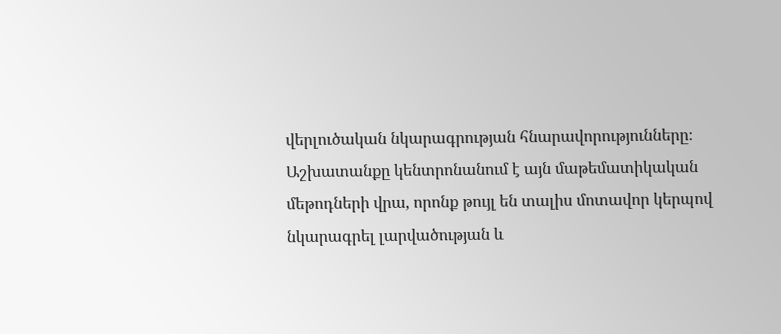վերլուծական նկարագրության հնարավորությունները։ Աշխատանքը կենտրոնանում է այն մաթեմատիկական մեթոդների վրա, որոնք թույլ են տալիս մոտավոր կերպով նկարագրել լարվածության և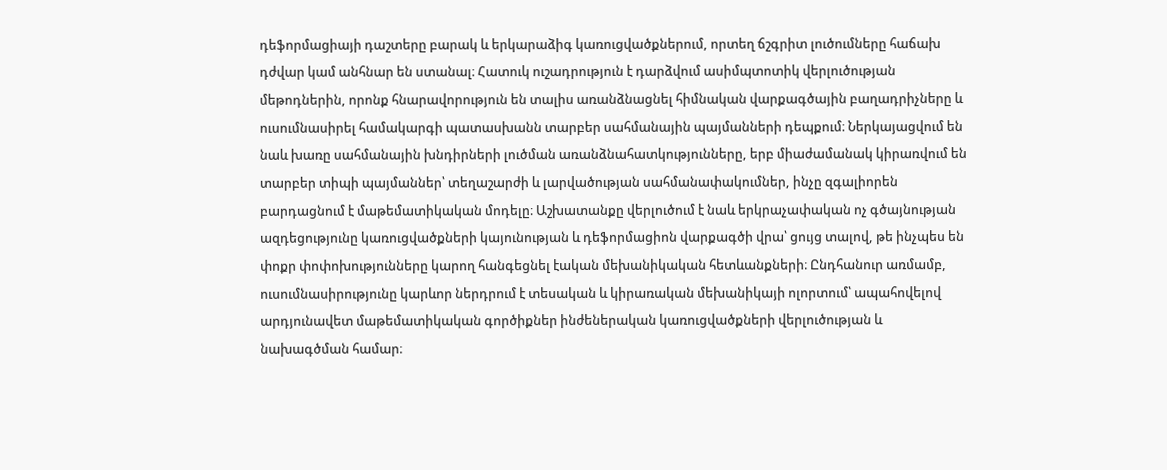դեֆորմացիայի դաշտերը բարակ և երկարաձիգ կառուցվածքներում, որտեղ ճշգրիտ լուծումները հաճախ դժվար կամ անհնար են ստանալ։ Հատուկ ուշադրություն է դարձվում ասիմպտոտիկ վերլուծության մեթոդներին, որոնք հնարավորություն են տալիս առանձնացնել հիմնական վարքագծային բաղադրիչները և ուսումնասիրել համակարգի պատասխանն տարբեր սահմանային պայմանների դեպքում։ Ներկայացվում են նաև խառը սահմանային խնդիրների լուծման առանձնահատկությունները, երբ միաժամանակ կիրառվում են տարբեր տիպի պայմաններ՝ տեղաշարժի և լարվածության սահմանափակումներ, ինչը զգալիորեն բարդացնում է մաթեմատիկական մոդելը։ Աշխատանքը վերլուծում է նաև երկրաչափական ոչ գծայնության ազդեցությունը կառուցվածքների կայունության և դեֆորմացիոն վարքագծի վրա՝ ցույց տալով, թե ինչպես են փոքր փոփոխությունները կարող հանգեցնել էական մեխանիկական հետևանքների։ Ընդհանուր առմամբ, ուսումնասիրությունը կարևոր ներդրում է տեսական և կիրառական մեխանիկայի ոլորտում՝ ապահովելով արդյունավետ մաթեմատիկական գործիքներ ինժեներական կառուցվածքների վերլուծության և նախագծման համար։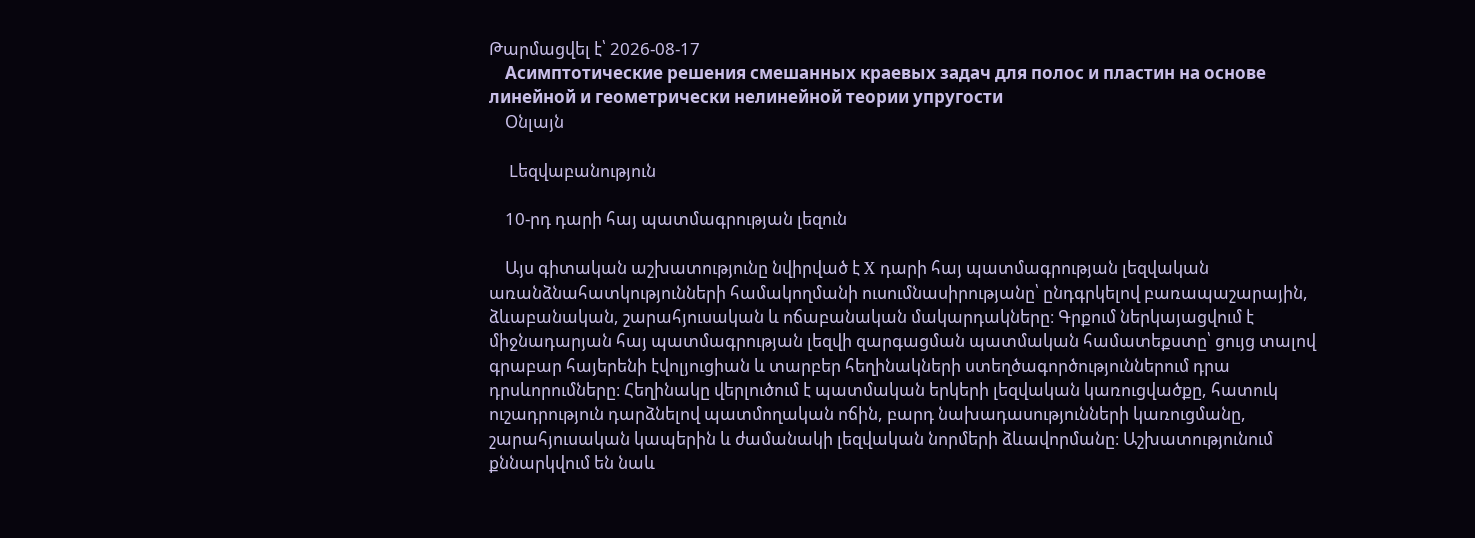Թարմացվել է՝ 2026-08-17
    Асимптотические решения смешанных краевых задач для полос и пластин на основе линейной и геометрически нелинейной теории упругости
    Օնլայն

    Lեզվաբանություն

    10-րդ դարի հայ պատմագրության լեզուն

    Այս գիտական աշխատությունը նվիրված է X դարի հայ պատմագրության լեզվական առանձնահատկությունների համակողմանի ուսումնասիրությանը՝ ընդգրկելով բառապաշարային, ձևաբանական, շարահյուսական և ոճաբանական մակարդակները։ Գրքում ներկայացվում է միջնադարյան հայ պատմագրության լեզվի զարգացման պատմական համատեքստը՝ ցույց տալով գրաբար հայերենի էվոլյուցիան և տարբեր հեղինակների ստեղծագործություններում դրա դրսևորումները։ Հեղինակը վերլուծում է պատմական երկերի լեզվական կառուցվածքը, հատուկ ուշադրություն դարձնելով պատմողական ոճին, բարդ նախադասությունների կառուցմանը, շարահյուսական կապերին և ժամանակի լեզվական նորմերի ձևավորմանը։ Աշխատությունում քննարկվում են նաև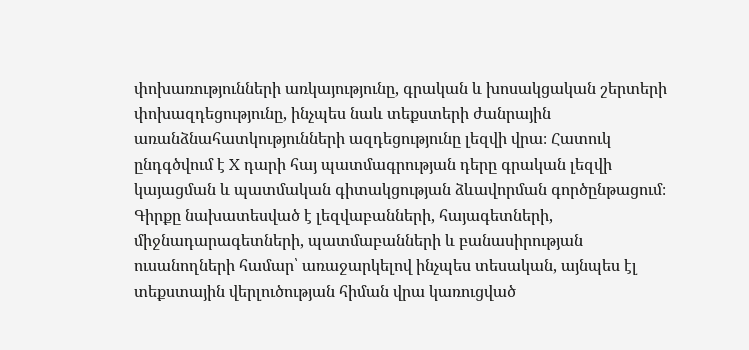փոխառությունների առկայությունը, գրական և խոսակցական շերտերի փոխազդեցությունը, ինչպես նաև տեքստերի ժանրային առանձնահատկությունների ազդեցությունը լեզվի վրա։ Հատուկ ընդգծվում է X դարի հայ պատմագրության դերը գրական լեզվի կայացման և պատմական գիտակցության ձևավորման գործընթացում։ Գիրքը նախատեսված է լեզվաբանների, հայագետների, միջնադարագետների, պատմաբանների և բանասիրության ուսանողների համար՝ առաջարկելով ինչպես տեսական, այնպես էլ տեքստային վերլուծության հիման վրա կառուցված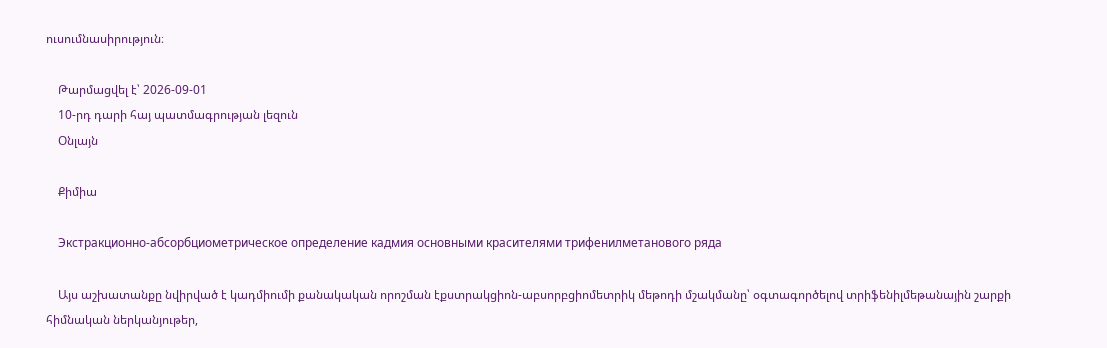ուսումնասիրություն։

    Թարմացվել է՝ 2026-09-01
    10-րդ դարի հայ պատմագրության լեզուն
    Օնլայն

    Քիմիա

    Экстракционно-абсорбциометрическое определение кадмия основными красителями трифенилметанового ряда

    Այս աշխատանքը նվիրված է կադմիումի քանակական որոշման էքստրակցիոն-աբսորբցիոմետրիկ մեթոդի մշակմանը՝ օգտագործելով տրիֆենիլմեթանային շարքի հիմնական ներկանյութեր,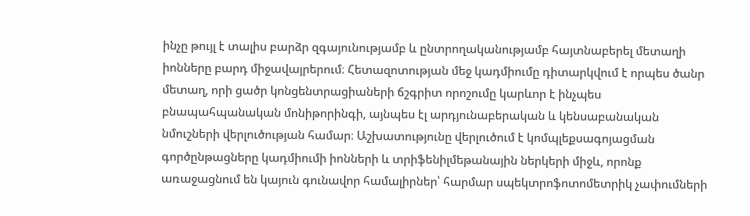ինչը թույլ է տալիս բարձր զգայունությամբ և ընտրողականությամբ հայտնաբերել մետաղի իոնները բարդ միջավայրերում։ Հետազոտության մեջ կադմիումը դիտարկվում է որպես ծանր մետաղ, որի ցածր կոնցենտրացիաների ճշգրիտ որոշումը կարևոր է ինչպես բնապահպանական մոնիթորինգի, այնպես էլ արդյունաբերական և կենսաբանական նմուշների վերլուծության համար։ Աշխատությունը վերլուծում է կոմպլեքսագոյացման գործընթացները կադմիումի իոնների և տրիֆենիլմեթանային ներկերի միջև, որոնք առաջացնում են կայուն գունավոր համալիրներ՝ հարմար սպեկտրոֆոտոմետրիկ չափումների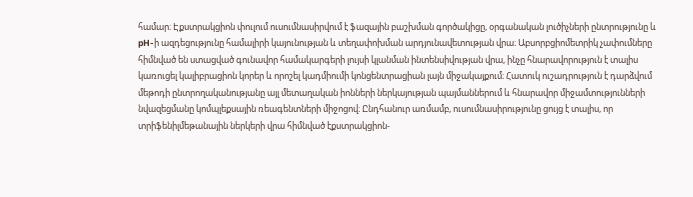համար։ Էքստրակցիոն փուլում ուսումնասիրվում է ֆազային բաշխման գործակիցը, օրգանական լուծիչների ընտրությունը և pH-ի ազդեցությունը համալիրի կայունության և տեղափոխման արդյունավետության վրա։ Աբսորբցիոմետրիկ չափումները հիմնված են ստացված գունավոր համակարգերի լույսի կլանման ինտենսիվության վրա, ինչը հնարավորություն է տալիս կառուցել կալիբրացիոն կորեր և որոշել կադմիումի կոնցենտրացիան լայն միջակայքում։ Հատուկ ուշադրություն է դարձվում մեթոդի ընտրողականությանը այլ մետաղական իոնների ներկայության պայմաններում և հնարավոր միջամտությունների նվազեցմանը կոմպլեքսային ռեագենտների միջոցով։ Ընդհանուր առմամբ, ուսումնասիրությունը ցույց է տալիս, որ տրիֆենիլմեթանային ներկերի վրա հիմնված էքստրակցիոն-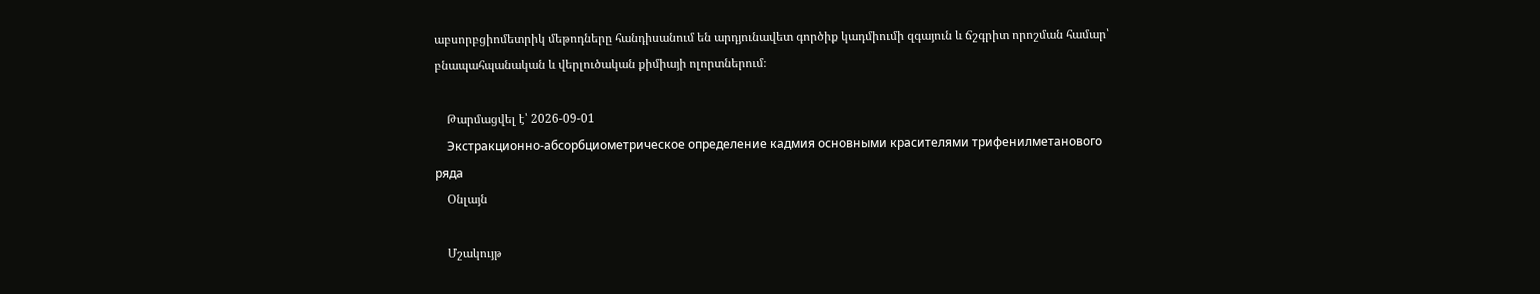աբսորբցիոմետրիկ մեթոդները հանդիսանում են արդյունավետ գործիք կադմիումի զգայուն և ճշգրիտ որոշման համար՝ բնապահպանական և վերլուծական քիմիայի ոլորտներում։

    Թարմացվել է՝ 2026-09-01
    Экстракционно-абсорбциометрическое определение кадмия основными красителями трифенилметанового ряда
    Օնլայն

    Մշակույթ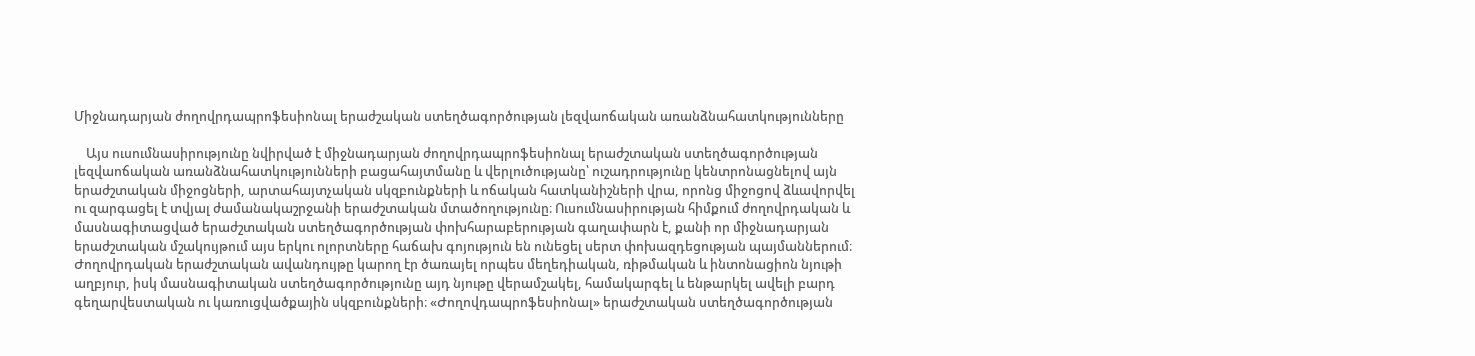Միջնադարյան ժողովրդապրոֆեսիոնալ երաժշական ստեղծագործության լեզվաոճական առանձնահատկությունները

    Այս ուսումնասիրությունը նվիրված է միջնադարյան ժողովրդապրոֆեսիոնալ երաժշտական ստեղծագործության լեզվաոճական առանձնահատկությունների բացահայտմանը և վերլուծությանը՝ ուշադրությունը կենտրոնացնելով այն երաժշտական միջոցների, արտահայտչական սկզբունքների և ոճական հատկանիշների վրա, որոնց միջոցով ձևավորվել ու զարգացել է տվյալ ժամանակաշրջանի երաժշտական մտածողությունը։ Ուսումնասիրության հիմքում ժողովրդական և մասնագիտացված երաժշտական ստեղծագործության փոխհարաբերության գաղափարն է, քանի որ միջնադարյան երաժշտական մշակույթում այս երկու ոլորտները հաճախ գոյություն են ունեցել սերտ փոխազդեցության պայմաններում։ Ժողովրդական երաժշտական ավանդույթը կարող էր ծառայել որպես մեղեդիական, ռիթմական և ինտոնացիոն նյութի աղբյուր, իսկ մասնագիտական ստեղծագործությունը այդ նյութը վերամշակել, համակարգել և ենթարկել ավելի բարդ գեղարվեստական ու կառուցվածքային սկզբունքների։ «Ժողովդապրոֆեսիոնալ» երաժշտական ստեղծագործության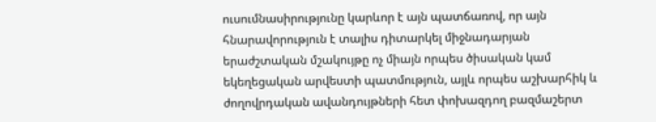ուսումնասիրությունը կարևոր է այն պատճառով, որ այն հնարավորություն է տալիս դիտարկել միջնադարյան երաժշտական մշակույթը ոչ միայն որպես ծիսական կամ եկեղեցական արվեստի պատմություն, այլև որպես աշխարհիկ և ժողովրդական ավանդույթների հետ փոխազդող բազմաշերտ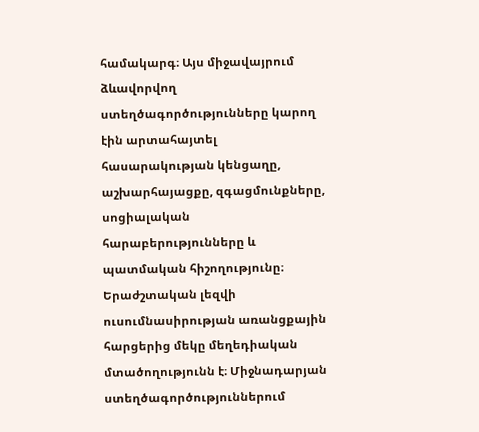համակարգ։ Այս միջավայրում ձևավորվող ստեղծագործությունները կարող էին արտահայտել հասարակության կենցաղը, աշխարհայացքը, զգացմունքները, սոցիալական հարաբերությունները և պատմական հիշողությունը։ Երաժշտական լեզվի ուսումնասիրության առանցքային հարցերից մեկը մեղեդիական մտածողությունն է։ Միջնադարյան ստեղծագործություններում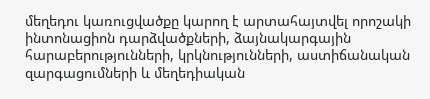մեղեդու կառուցվածքը կարող է արտահայտվել որոշակի ինտոնացիոն դարձվածքների, ձայնակարգային հարաբերությունների, կրկնությունների, աստիճանական զարգացումների և մեղեդիական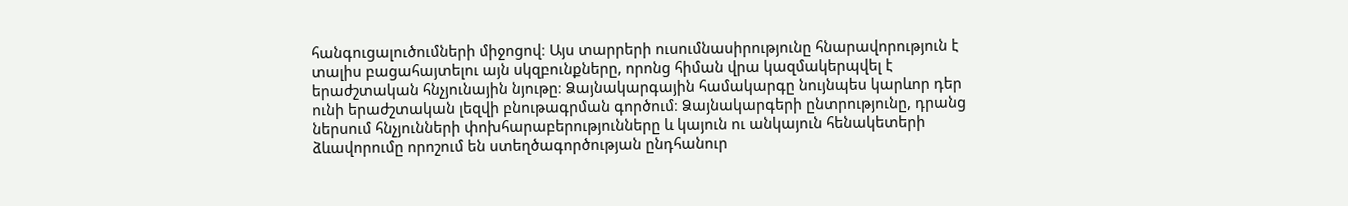հանգուցալուծումների միջոցով։ Այս տարրերի ուսումնասիրությունը հնարավորություն է տալիս բացահայտելու այն սկզբունքները, որոնց հիման վրա կազմակերպվել է երաժշտական հնչյունային նյութը։ Ձայնակարգային համակարգը նույնպես կարևոր դեր ունի երաժշտական լեզվի բնութագրման գործում։ Ձայնակարգերի ընտրությունը, դրանց ներսում հնչյունների փոխհարաբերությունները և կայուն ու անկայուն հենակետերի ձևավորումը որոշում են ստեղծագործության ընդհանուր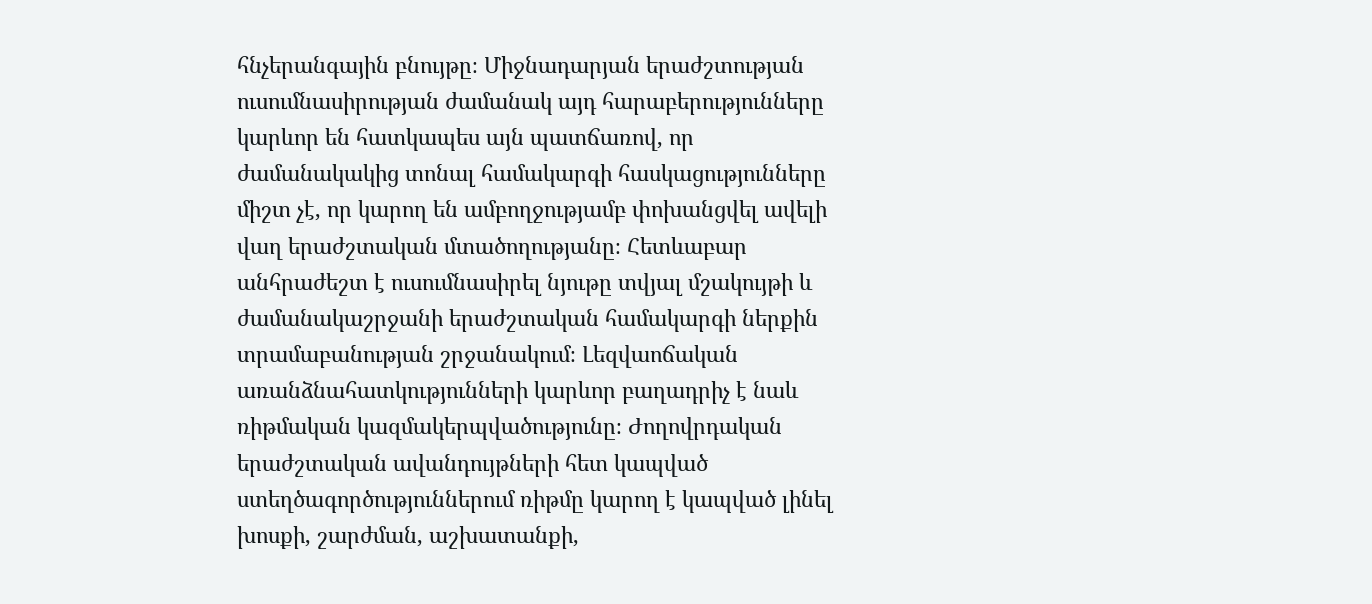հնչերանգային բնույթը։ Միջնադարյան երաժշտության ուսումնասիրության ժամանակ այդ հարաբերությունները կարևոր են հատկապես այն պատճառով, որ ժամանակակից տոնալ համակարգի հասկացությունները միշտ չէ, որ կարող են ամբողջությամբ փոխանցվել ավելի վաղ երաժշտական մտածողությանը։ Հետևաբար անհրաժեշտ է ուսումնասիրել նյութը տվյալ մշակույթի և ժամանակաշրջանի երաժշտական համակարգի ներքին տրամաբանության շրջանակում։ Լեզվաոճական առանձնահատկությունների կարևոր բաղադրիչ է նաև ռիթմական կազմակերպվածությունը։ Ժողովրդական երաժշտական ավանդույթների հետ կապված ստեղծագործություններում ռիթմը կարող է կապված լինել խոսքի, շարժման, աշխատանքի,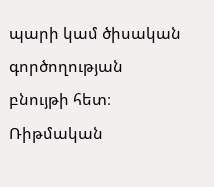պարի կամ ծիսական գործողության բնույթի հետ։ Ռիթմական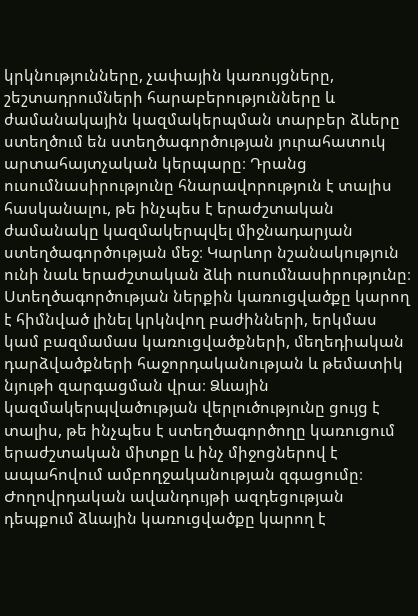կրկնությունները, չափային կառույցները, շեշտադրումների հարաբերությունները և ժամանակային կազմակերպման տարբեր ձևերը ստեղծում են ստեղծագործության յուրահատուկ արտահայտչական կերպարը։ Դրանց ուսումնասիրությունը հնարավորություն է տալիս հասկանալու, թե ինչպես է երաժշտական ժամանակը կազմակերպվել միջնադարյան ստեղծագործության մեջ։ Կարևոր նշանակություն ունի նաև երաժշտական ձևի ուսումնասիրությունը։ Ստեղծագործության ներքին կառուցվածքը կարող է հիմնված լինել կրկնվող բաժինների, երկմաս կամ բազմամաս կառուցվածքների, մեղեդիական դարձվածքների հաջորդականության և թեմատիկ նյութի զարգացման վրա։ Ձևային կազմակերպվածության վերլուծությունը ցույց է տալիս, թե ինչպես է ստեղծագործողը կառուցում երաժշտական միտքը և ինչ միջոցներով է ապահովում ամբողջականության զգացումը։ Ժողովրդական ավանդույթի ազդեցության դեպքում ձևային կառուցվածքը կարող է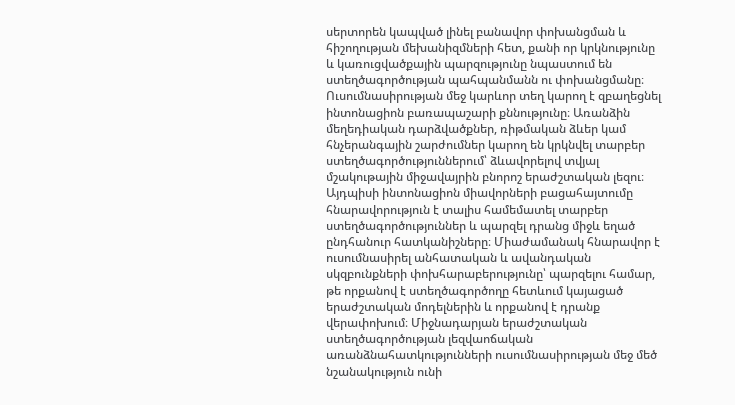սերտորեն կապված լինել բանավոր փոխանցման և հիշողության մեխանիզմների հետ, քանի որ կրկնությունը և կառուցվածքային պարզությունը նպաստում են ստեղծագործության պահպանմանն ու փոխանցմանը։ Ուսումնասիրության մեջ կարևոր տեղ կարող է զբաղեցնել ինտոնացիոն բառապաշարի քննությունը։ Առանձին մեղեդիական դարձվածքներ, ռիթմական ձևեր կամ հնչերանգային շարժումներ կարող են կրկնվել տարբեր ստեղծագործություններում՝ ձևավորելով տվյալ մշակութային միջավայրին բնորոշ երաժշտական լեզու։ Այդպիսի ինտոնացիոն միավորների բացահայտումը հնարավորություն է տալիս համեմատել տարբեր ստեղծագործություններ և պարզել դրանց միջև եղած ընդհանուր հատկանիշները։ Միաժամանակ հնարավոր է ուսումնասիրել անհատական և ավանդական սկզբունքների փոխհարաբերությունը՝ պարզելու համար, թե որքանով է ստեղծագործողը հետևում կայացած երաժշտական մոդելներին և որքանով է դրանք վերափոխում։ Միջնադարյան երաժշտական ստեղծագործության լեզվաոճական առանձնահատկությունների ուսումնասիրության մեջ մեծ նշանակություն ունի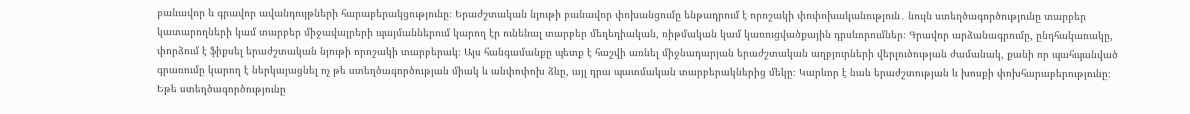բանավոր և գրավոր ավանդույթների հարաբերակցությունը։ Երաժշտական նյութի բանավոր փոխանցումը ենթադրում է որոշակի փոփոխականություն․ նույն ստեղծագործությունը տարբեր կատարողների կամ տարբեր միջավայրերի պայմաններում կարող էր ունենալ տարբեր մեղեդիական, ռիթմական կամ կառուցվածքային դրսևորումներ։ Գրավոր արձանագրումը, ընդհակառակը, փորձում է ֆիքսել երաժշտական նյութի որոշակի տարբերակ։ Այս հանգամանքը պետք է հաշվի առնել միջնադարյան երաժշտական աղբյուրների վերլուծության ժամանակ, քանի որ պահպանված գրառումը կարող է ներկայացնել ոչ թե ստեղծագործության միակ և անփոփոխ ձևը, այլ դրա պատմական տարբերակներից մեկը։ Կարևոր է նաև երաժշտության և խոսքի փոխհարաբերությունը։ Եթե ստեղծագործությունը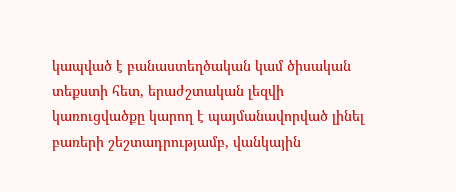կապված է բանաստեղծական կամ ծիսական տեքստի հետ, երաժշտական լեզվի կառուցվածքը կարող է պայմանավորված լինել բառերի շեշտադրությամբ, վանկային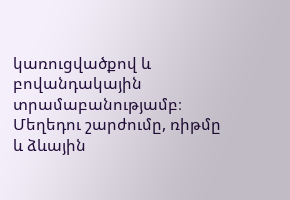կառուցվածքով և բովանդակային տրամաբանությամբ։ Մեղեդու շարժումը, ռիթմը և ձևային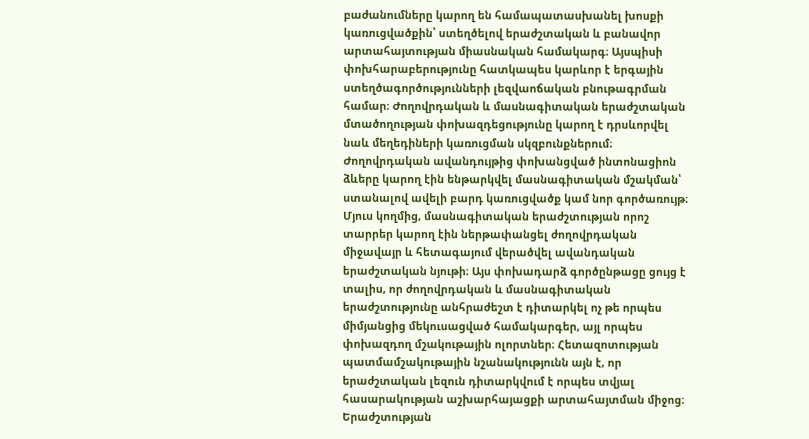բաժանումները կարող են համապատասխանել խոսքի կառուցվածքին՝ ստեղծելով երաժշտական և բանավոր արտահայտության միասնական համակարգ։ Այսպիսի փոխհարաբերությունը հատկապես կարևոր է երգային ստեղծագործությունների լեզվաոճական բնութագրման համար։ Ժողովրդական և մասնագիտական երաժշտական մտածողության փոխազդեցությունը կարող է դրսևորվել նաև մեղեդիների կառուցման սկզբունքներում։ Ժողովրդական ավանդույթից փոխանցված ինտոնացիոն ձևերը կարող էին ենթարկվել մասնագիտական մշակման՝ ստանալով ավելի բարդ կառուցվածք կամ նոր գործառույթ։ Մյուս կողմից, մասնագիտական երաժշտության որոշ տարրեր կարող էին ներթափանցել ժողովրդական միջավայր և հետագայում վերածվել ավանդական երաժշտական նյութի։ Այս փոխադարձ գործընթացը ցույց է տալիս, որ ժողովրդական և մասնագիտական երաժշտությունը անհրաժեշտ է դիտարկել ոչ թե որպես միմյանցից մեկուսացված համակարգեր, այլ որպես փոխազդող մշակութային ոլորտներ։ Հետազոտության պատմամշակութային նշանակությունն այն է, որ երաժշտական լեզուն դիտարկվում է որպես տվյալ հասարակության աշխարհայացքի արտահայտման միջոց։ Երաժշտության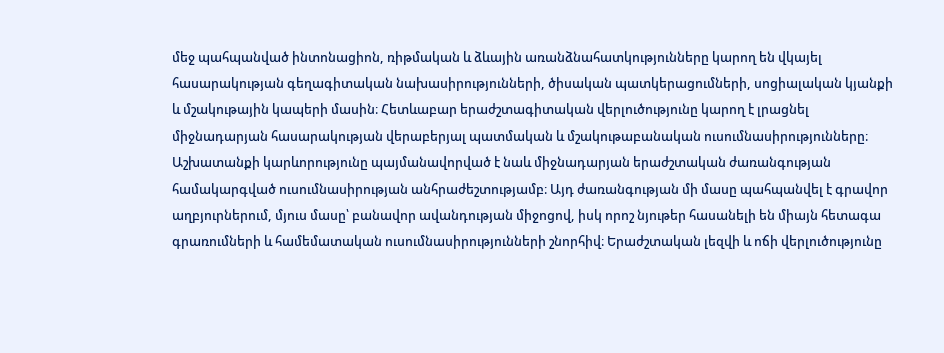մեջ պահպանված ինտոնացիոն, ռիթմական և ձևային առանձնահատկությունները կարող են վկայել հասարակության գեղագիտական նախասիրությունների, ծիսական պատկերացումների, սոցիալական կյանքի և մշակութային կապերի մասին։ Հետևաբար երաժշտագիտական վերլուծությունը կարող է լրացնել միջնադարյան հասարակության վերաբերյալ պատմական և մշակութաբանական ուսումնասիրությունները։ Աշխատանքի կարևորությունը պայմանավորված է նաև միջնադարյան երաժշտական ժառանգության համակարգված ուսումնասիրության անհրաժեշտությամբ։ Այդ ժառանգության մի մասը պահպանվել է գրավոր աղբյուրներում, մյուս մասը՝ բանավոր ավանդության միջոցով, իսկ որոշ նյութեր հասանելի են միայն հետագա գրառումների և համեմատական ուսումնասիրությունների շնորհիվ։ Երաժշտական լեզվի և ոճի վերլուծությունը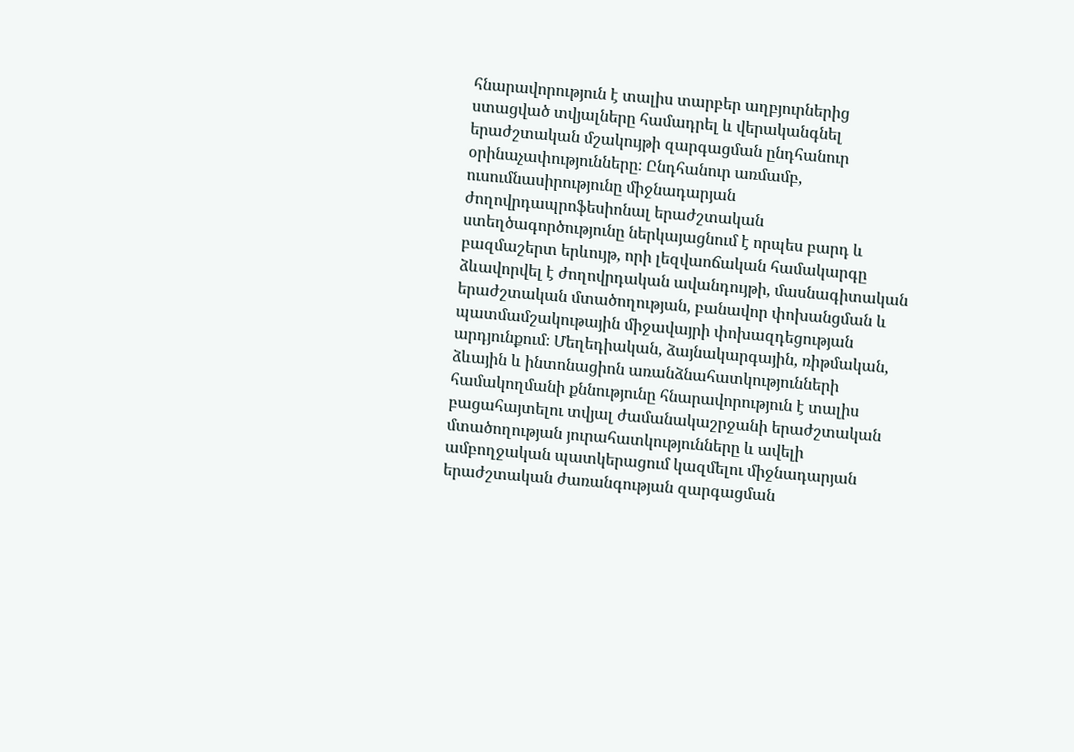հնարավորություն է տալիս տարբեր աղբյուրներից ստացված տվյալները համադրել և վերականգնել երաժշտական մշակույթի զարգացման ընդհանուր օրինաչափությունները։ Ընդհանուր առմամբ, ուսումնասիրությունը միջնադարյան ժողովրդապրոֆեսիոնալ երաժշտական ստեղծագործությունը ներկայացնում է որպես բարդ և բազմաշերտ երևույթ, որի լեզվաոճական համակարգը ձևավորվել է ժողովրդական ավանդույթի, մասնագիտական երաժշտական մտածողության, բանավոր փոխանցման և պատմամշակութային միջավայրի փոխազդեցության արդյունքում։ Մեղեդիական, ձայնակարգային, ռիթմական, ձևային և ինտոնացիոն առանձնահատկությունների համակողմանի քննությունը հնարավորություն է տալիս բացահայտելու տվյալ ժամանակաշրջանի երաժշտական մտածողության յուրահատկությունները և ավելի ամբողջական պատկերացում կազմելու միջնադարյան երաժշտական ժառանգության զարգացման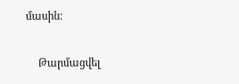մասին։

    Թարմացվել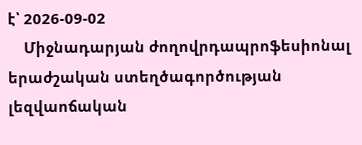է՝ 2026-09-02
    Միջնադարյան ժողովրդապրոֆեսիոնալ երաժշական ստեղծագործության լեզվաոճական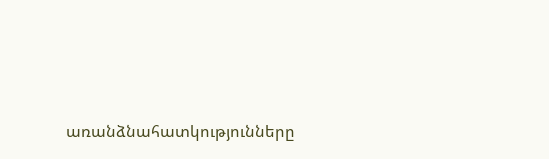առանձնահատկությունները